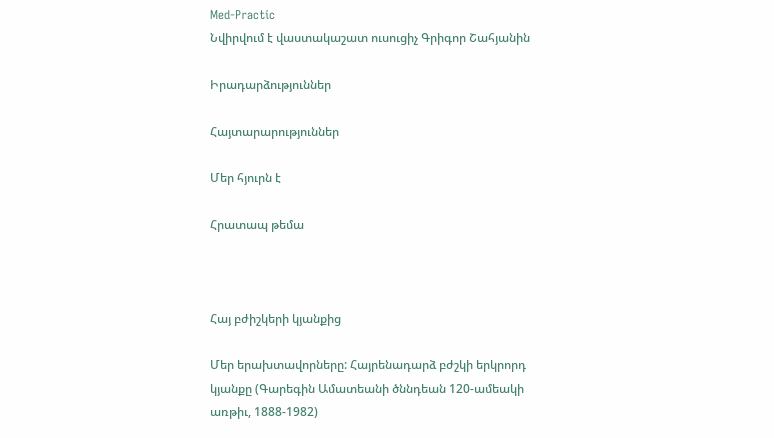Med-Practic
Նվիրվում է վաստակաշատ ուսուցիչ Գրիգոր Շահյանին

Իրադարձություններ

Հայտարարություններ

Մեր հյուրն է

Հրատապ թեմա



Հայ բժիշկերի կյանքից

Մեր երախտավորները: Հայրենադարձ բժշկի երկրորդ կյանքը (Գարեգին Ամատեանի ծննդեան 120-ամեակի առթիւ, 1888-1982)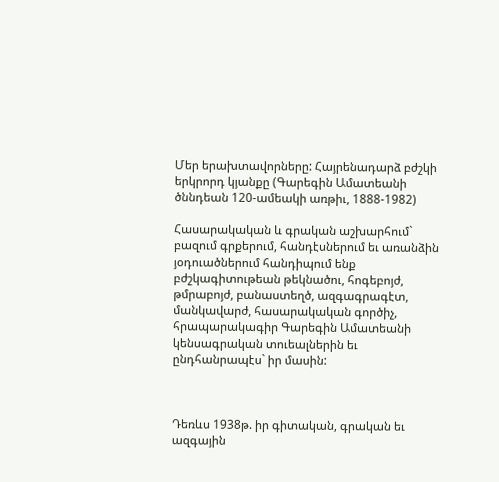Մեր երախտավորները: Հայրենադարձ բժշկի երկրորդ կյանքը (Գարեգին Ամատեանի ծննդեան 120-ամեակի առթիւ, 1888-1982)

Հասարակական և գրական աշխարհում` բազում գրքերում, հանդէսներում եւ առանձին յօդուածներում հանդիպում ենք բժշկագիտութեան թեկնածու, հոգեբոյժ, թմրաբոյժ, բանաստեղծ, ազգագրագէտ, մանկավարժ, հասարակական գործիչ, հրապարակագիր Գարեգին Ամատեանի կենսագրական տուեալներին եւ ընդհանրապէս` իր մասին:



Դեռևս 1938թ. իր գիտական, գրական եւ ազգային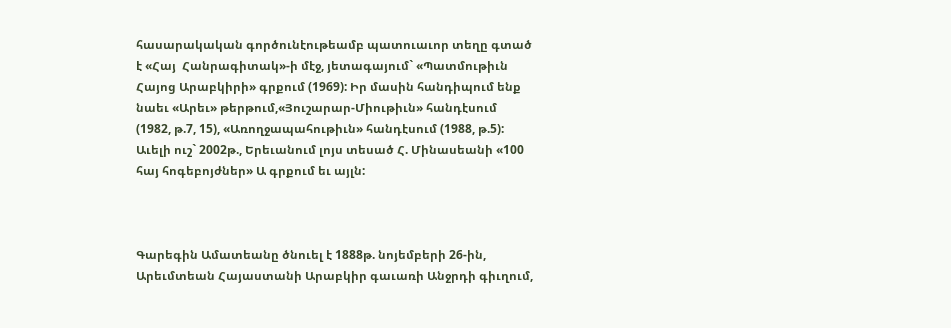հասարակական գործունէութեամբ պատուաւոր տեղը գտած է «Հայ  Հանրագիտակ»-ի մէջ, յետագայում` «Պատմութիւն Հայոց Արաբկիրի» գրքում (1969): Իր մասին հանդիպում ենք նաեւ «Արեւ» թերթում,«Յուշարար-Միութիւն» հանդէսում (1982, թ.7, 15), «Առողջապահութիւն» հանդէսում (1988, թ.5): Աւելի ուշ` 2002թ., Երեւանում լոյս տեսած Հ. Մինասեանի «100 հայ հոգեբոյժներ» Ա գրքում եւ այլն:



Գարեգին Ամատեանը ծնուել է 1888թ. նոյեմբերի 26-ին, Արեւմտեան Հայաստանի Արաբկիր գաւառի Անջրդի գիւղում,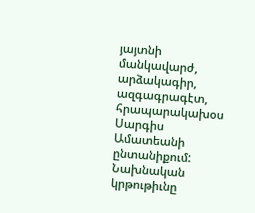յայտնի մանկավարժ, արձակագիր, ազգագրագէտ, հրապարակախօս Սարգիս Ամատեանի ընտանիքում: Նախնական կրթութիւնը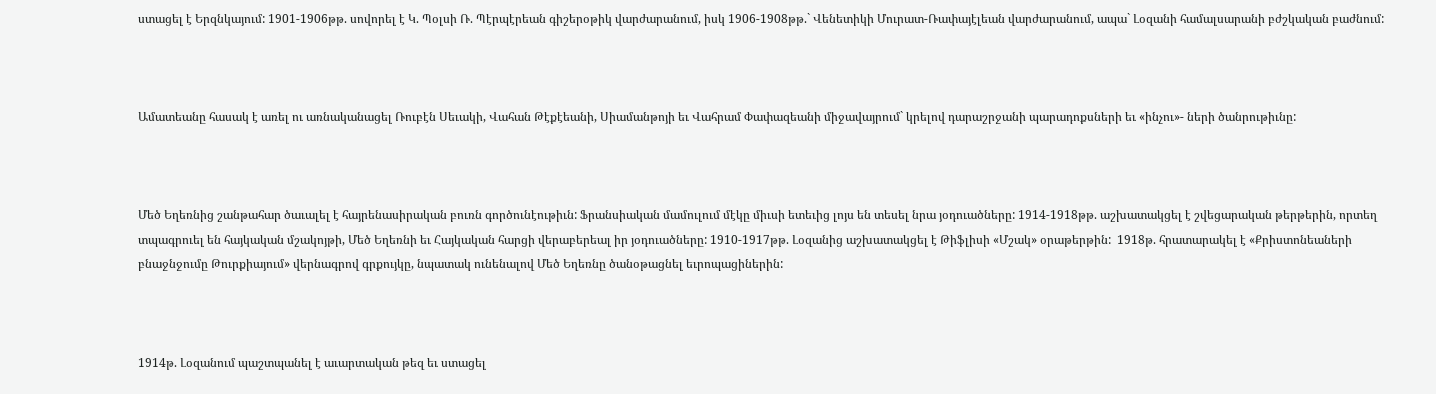ստացել է Երզնկայում: 1901-1906թթ. սովորել է Կ. Պօլսի Ռ. Պէրպէրեան գիշերօթիկ վարժարանում, իսկ 1906-1908թթ.` Վենետիկի Մուրատ-Ռափայէլեան վարժարանում, ապա` Լօզանի համալսարանի բժշկական բաժնում:



Ամատեանը հասակ է առել ու առնականացել Ռուբէն Սեւակի, Վահան Թէքէեանի, Սիամանթոյի եւ Վահրամ Փափազեանի միջավայրում` կրելով դարաշրջանի պարադոքսների եւ «ինչու»- ների ծանրութիւնը:



Մեծ Եղեռնից շանթահար ծաւալել է հայրենասիրական բուռն գործունէութիւն: Ֆրանսիական մամուլում մէկը միւսի ետեւից լոյս են տեսել նրա յօդուածները: 1914-1918թթ. աշխատակցել է շվեցարական թերթերին, որտեղ տպագրուել են հայկական մշակոյթի, Մեծ Եղեռնի եւ Հայկական հարցի վերաբերեալ իր յօդուածները: 1910-1917թթ. Լօզանից աշխատակցել է Թիֆլիսի «Մշակ» օրաթերթին:  1918թ. հրատարակել է «Քրիստոնեաների բնաջնջումը Թուրքիայում» վերնագրով գրքույկը, նպատակ ունենալով Մեծ Եղեռնը ծանօթացնել եւրոպացիներին:



1914թ. Լօզանում պաշտպանել է աւարտական թեզ եւ ստացել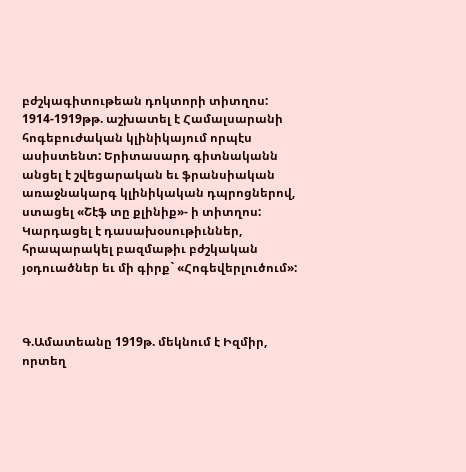բժշկագիտութեան դոկտորի տիտղոս: 1914-1919թթ. աշխատել է Համալսարանի հոգեբուժական կլինիկայում որպէս ասիստենտ: Երիտասարդ գիտնականն անցել է շվեցարական եւ ֆրանսիական առաջնակարգ կլինիկական դպրոցներով, ստացել «Շէֆ տը քլինիք»- ի տիտղոս: Կարդացել է դասախօսութիւններ, հրապարակել բազմաթիւ բժշկական յօդուածներ եւ մի գիրք` «Հոգեվերլուծում»:



Գ.Ամատեանը 1919թ. մեկնում է Իզմիր, որտեղ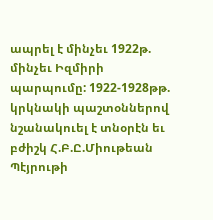ապրել է մինչեւ 1922թ. մինչեւ Իզմիրի պարպումը: 1922-1928թթ. կրկնակի պաշտօններով նշանակուել է տնօրէն եւ բժիշկ Հ.Բ.Ը.Միութեան Պէյրութի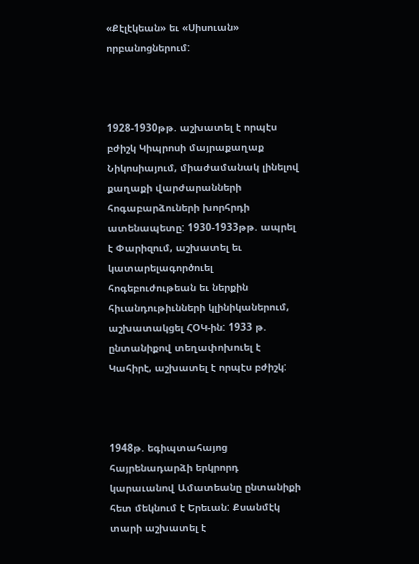«Քէլէկեան» եւ «Սիսուան» որբանոցներում:



1928-1930թթ. աշխատել է որպէս բժիշկ Կիպրոսի մայրաքաղաք Նիկոսիայում, միաժամանակ լինելով քաղաքի վարժարանների հոգաբարձուների խորհրդի ատենապետը: 1930-1933թթ. ապրել է Փարիզում, աշխատել եւ կատարելագործուել հոգեբուժութեան եւ ներքին հիւանդութիւնների կլինիկաներում, աշխատակցել ՀՕԿ-ին: 1933 թ. ընտանիքով տեղափոխուել է Կահիրէ, աշխատել է որպէս բժիշկ:



1948թ. եգիպտահայոց հայրենադարձի երկրորդ կարաւանով Ամատեանը ընտանիքի հետ մեկնում է Երեւան: Քսանմէկ տարի աշխատել է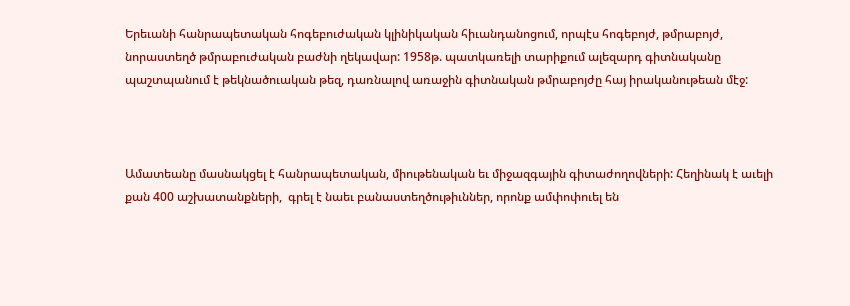Երեւանի հանրապետական հոգեբուժական կլինիկական հիւանդանոցում, որպէս հոգեբոյժ, թմրաբոյժ, նորաստեղծ թմրաբուժական բաժնի ղեկավար: 1958թ. պատկառելի տարիքում ալեզարդ գիտնականը պաշտպանում է թեկնածուական թեզ, դառնալով առաջին գիտնական թմրաբոյժը հայ իրականութեան մէջ:



Ամատեանը մասնակցել է հանրապետական, միութենական եւ միջազգային գիտաժողովների: Հեղինակ է աւելի քան 400 աշխատանքների,  գրել է նաեւ բանաստեղծութիւններ, որոնք ամփոփուել են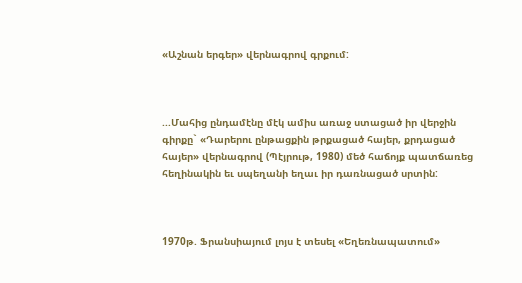«Աշնան երգեր» վերնագրով գրքում:



...Մահից ընդամէնը մէկ ամիս առաջ ստացած իր վերջին գիրքը` «Դարերու ընթացքին թրքացած հայեր, քրդացած հայեր» վերնագրով (Պէյրութ, 1980) մեծ հաճոյք պատճառեց հեղինակին եւ սպեղանի եղաւ իր դառնացած սրտին:



1970թ. Ֆրանսիայում լոյս է տեսել «Եղեռնապատում»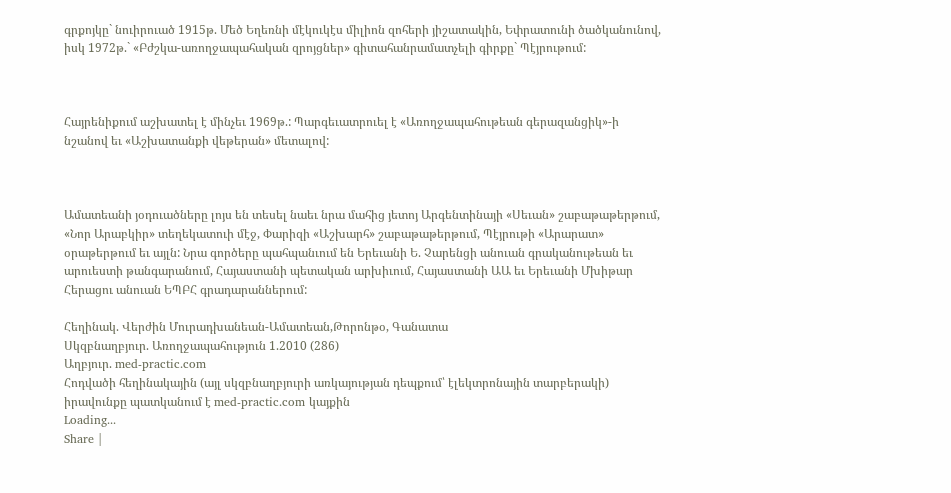գրքոյկը` նուիրուած 1915թ. Մեծ Եղեռնի մէկուկէս միլիոն զոհերի յիշատակին, Եփրատունի ծածկանունով, իսկ 1972թ.` «Բժշկա-առողջապահական զրոյցներ» գիտահանրամատչելի գիրքը` Պէյրութում:



Հայրենիքում աշխատել է մինչեւ 1969թ.: Պարգեւատրուել է «Առողջապահութեան գերազանցիկ»-ի նշանով եւ «Աշխատանքի վեթերան» մետալով:



Ամատեանի յօդուածները լոյս են տեսել նաեւ նրա մահից յետոյ Արգենտինայի «Սեւան» շաբաթաթերթում, «Նոր Արաբկիր» տեղեկատուի մէջ, Փարիզի «Աշխարհ» շաբաթաթերթում, Պէյրութի «Արարատ» օրաթերթում եւ այլն: Նրա գործերը պահպանւում են Երեւանի Ե. Չարենցի անուան գրականութեան եւ արուեստի թանգարանում, Հայաստանի պետական արխիւում, Հայաստանի ԱԱ եւ Երեւանի Մխիթար Հերացու անուան ԵՊԲՀ գրադարաններում:

Հեղինակ. Վերժին Մուրադխանեան-Ամատեան,Թորոնթօ, Գանատա
Սկզբնաղբյուր. Առողջապահություն 1.2010 (286)
Աղբյուր. med-practic.com
Հոդվածի հեղինակային (այլ սկզբնաղբյուրի առկայության դեպքում՝ էլեկտրոնային տարբերակի) իրավունքը պատկանում է med-practic.com կայքին
Loading...
Share |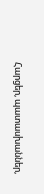Հարցեր, պատասխաններ,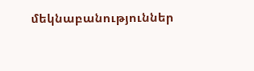մեկնաբանություններ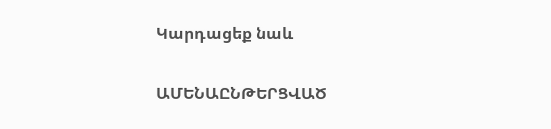Կարդացեք նաև

ԱՄԵՆԱԸՆԹԵՐՑՎԱԾ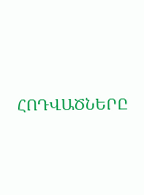ՀՈԴՎԱԾՆԵՐԸ